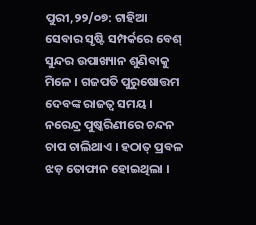ପୁରୀ,୨୨/୦୭: ଟାହିଆ ସେବାର ସୃଷ୍ଟି ସମ୍ପର୍କରେ ବେଶ୍‌ ସୁନ୍ଦର ଉପାଖ୍ୟାନ ଶୁଣିବାକୁ ମିଳେ । ଗଜପତି ପୁରୁଷୋତ୍ତମ ଦେବଙ୍କ ରାଜତ୍ୱ ସମୟ । ନରେନ୍ଦ୍ର ପୁଷ୍କରିଣୀରେ ଚନ୍ଦନ ଚାପ ଚାଲିଥାଏ । ହଠାତ୍‌ ପ୍ରବଳ ଝଡ଼ ତୋଫାନ ହୋଇଥିଲା ।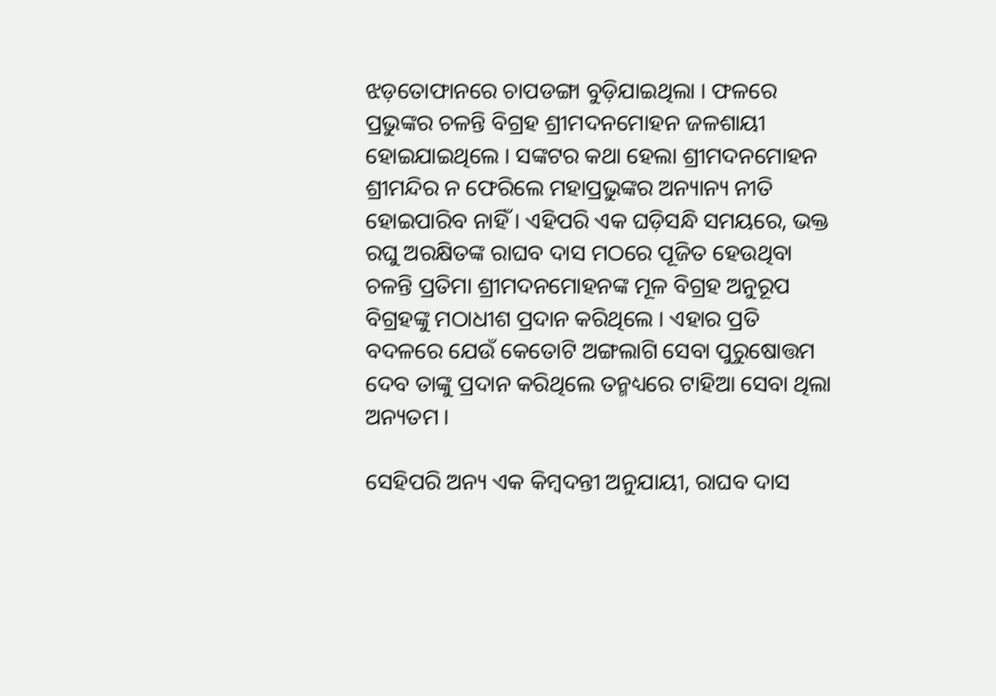ଝଡ଼ତୋଫାନରେ ଚାପଡଙ୍ଗା ବୁଡ଼ିଯାଇଥିଲା । ଫଳରେ ପ୍ରଭୁଙ୍କର ଚଳନ୍ତି ବିଗ୍ରହ ଶ୍ରୀମଦନମୋହନ ଜଳଶାୟୀ ହୋଇଯାଇଥିଲେ । ସଙ୍କଟର କଥା ହେଲା ଶ୍ରୀମଦନମୋହନ ଶ୍ରୀମନ୍ଦିର ନ ଫେରିଲେ ମହାପ୍ରଭୁଙ୍କର ଅନ୍ୟାନ୍ୟ ନୀତି ହୋଇପାରିବ ନାହିଁ । ଏହିପରି ଏକ ଘଡ଼ିସନ୍ଧି ସମୟରେ, ଭକ୍ତ ରଘୁ ଅରକ୍ଷିତଙ୍କ ରାଘବ ଦାସ ମଠରେ ପୂଜିତ ହେଉଥିବା ଚଳନ୍ତି ପ୍ରତିମା ଶ୍ରୀମଦନମୋହନଙ୍କ ମୂଳ ବିଗ୍ରହ ଅନୁରୂପ ବିଗ୍ରହଙ୍କୁ ମଠାଧୀଶ ପ୍ରଦାନ କରିଥିଲେ । ଏହାର ପ୍ରତି ବଦଳରେ ଯେଉଁ କେତୋଟି ଅଙ୍ଗଲାଗି ସେବା ପୁରୁଷୋତ୍ତମ ଦେବ ତାଙ୍କୁ ପ୍ରଦାନ କରିଥିଲେ ତନ୍ମଧ୍ୟରେ ଟାହିଆ ସେବା ଥିଲା ଅନ୍ୟତମ ।

ସେହିପରି ଅନ୍ୟ ଏକ କିମ୍ବଦନ୍ତୀ ଅନୁଯାୟୀ, ରାଘବ ଦାସ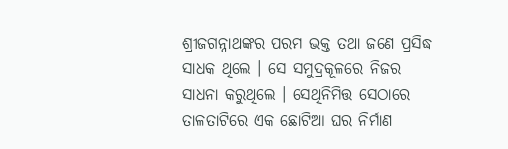ଶ୍ରୀଜଗନ୍ନାଥଙ୍କର ପରମ ଭକ୍ତ ତଥା ଜଣେ ପ୍ରସିଦ୍ଧ ସାଧକ ଥିଲେ । ସେ ସମୁଦ୍ରକୂଳରେ ନିଜର ସାଧନା କରୁଥିଲେ । ସେଥିନିମିତ୍ତ ସେଠାରେ ତାଳତାଟିରେ ଏକ ଛୋଟିଆ ଘର ନିର୍ମାଣ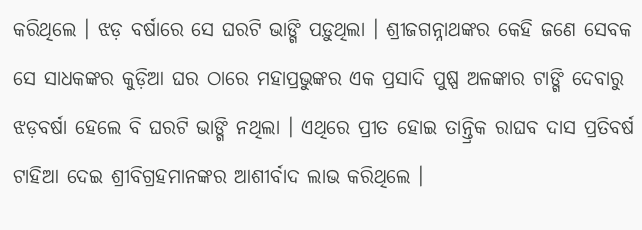କରିଥିଲେ । ଝଡ଼ ବର୍ଷାରେ ସେ ଘରଟି ଭାଙ୍ଗି ପଡ଼ୁଥିଲା । ଶ୍ରୀଜଗନ୍ନାଥଙ୍କର କେହି ଜଣେ ସେବକ ସେ ସାଧକଙ୍କର କୁଡ଼ିଆ ଘର ଠାରେ ମହାପ୍ରଭୁଙ୍କର ଏକ ପ୍ରସାଦି ପୁଷ୍ପ ଅଳଙ୍କାର ଟାଙ୍ଗି ଦେବାରୁ ଝଡ଼ବର୍ଷା ହେଲେ ବି ଘରଟି ଭାଙ୍ଗି ନଥିଲା । ଏଥିରେ ପ୍ରୀତ ହୋଇ ତାନ୍ତ୍ରିକ ରାଘବ ଦାସ ପ୍ରତିବର୍ଷ ଟାହିଆ ଦେଇ ଶ୍ରୀବିଗ୍ରହମାନଙ୍କର ଆଶୀର୍ବାଦ ଲାଭ କରିଥିଲେ ।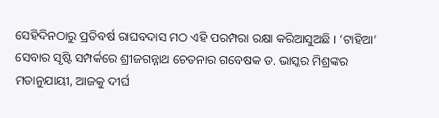ସେହିଦିନଠାରୁ ପ୍ରତିବର୍ଷ ରାଘବଦାସ ମଠ ଏହି ପରମ୍ପରା ରକ୍ଷା କରିଆସୁଅଛି । ‘ଟାହିଆ’ ସେବାର ସୃଷ୍ଟି ସମ୍ପର୍କରେ ଶ୍ରୀଜଗନ୍ନାଥ ଚେତନାର ଗବେଷକ ଡ. ଭାସ୍କର ମିଶ୍ରଙ୍କର ମତାନୁଯାୟୀ, ଆଜକୁ ଦୀର୍ଘ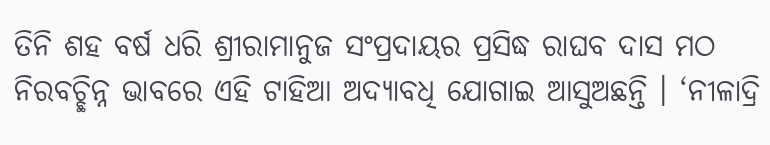ତିନି ଶହ ବର୍ଷ ଧରି ଶ୍ରୀରାମାନୁଜ ସଂପ୍ରଦାୟର ପ୍ରସିଦ୍ଧ ରାଘବ ଦାସ ମଠ ନିରବଚ୍ଛିନ୍ନ ଭାବରେ ଏହି ଟାହିଆ ଅଦ୍ୟାବଧି ଯୋଗାଇ ଆସୁଅଛନ୍ତି । ‘ନୀଳାଦ୍ରି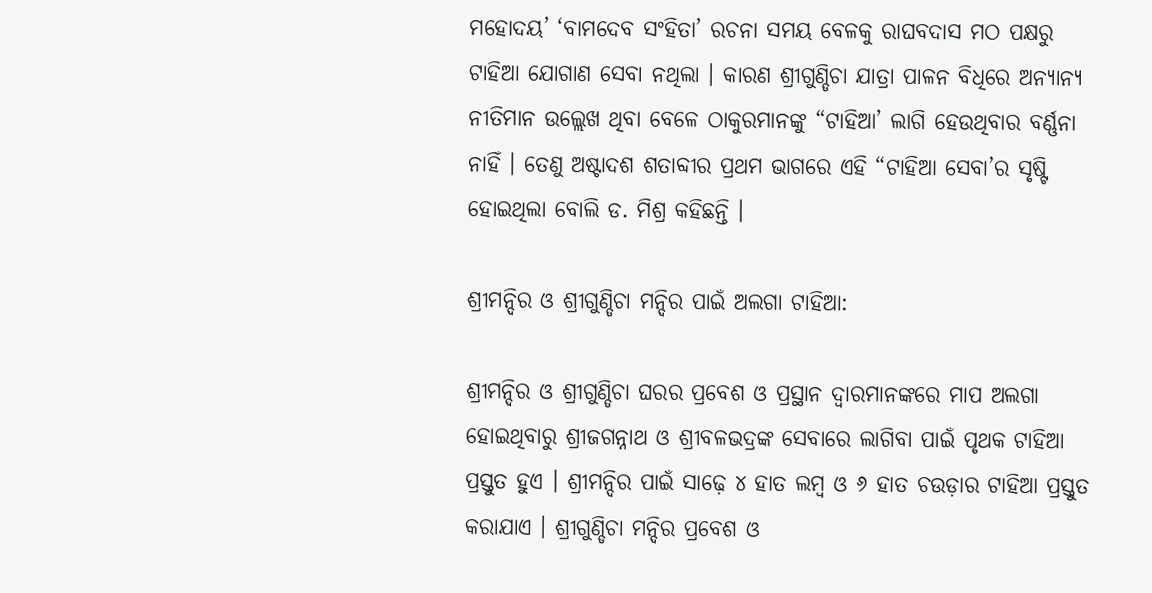ମହୋଦୟ’ ‘ବାମଦେବ ସଂହିତା’ ରଚନା ସମୟ ବେଳକୁ ରାଘବଦାସ ମଠ ପକ୍ଷରୁ ଟାହିଆ ଯୋଗାଣ ସେବା ନଥିଲା । କାରଣ ଶ୍ରୀଗୁଣ୍ଡିଚା ଯାତ୍ରା ପାଳନ ବିଧିରେ ଅନ୍ୟାନ୍ୟ ନୀତିମାନ ଉଲ୍ଲେଖ ଥିବା ବେଳେ ଠାକୁରମାନଙ୍କୁ “ଟାହିଆ’ ଲାଗି ହେଉଥିବାର ବର୍ଣ୍ଣନା ନାହିଁ । ତେଣୁ ଅଷ୍ଟାଦଶ ଶତାବ୍ଦୀର ପ୍ରଥମ ଭାଗରେ ଏହି “ଟାହିଆ ସେବା’ର ସୃଷ୍ଟି ହୋଇଥିଲା ବୋଲି ଡ. ମିଶ୍ର କହିଛନ୍ତି ।

ଶ୍ରୀମନ୍ଦିର ଓ ଶ୍ରୀଗୁଣ୍ଡିଚା ମନ୍ଦିର ପାଇଁ ଅଲଗା ଟାହିଆ:

ଶ୍ରୀମନ୍ଦିର ଓ ଶ୍ରୀଗୁଣ୍ଡିଚା ଘରର ପ୍ରବେଶ ଓ ପ୍ରସ୍ଥାନ ଦ୍ୱାରମାନଙ୍କରେ ମାପ ଅଲଗା ହୋଇଥିବାରୁ ଶ୍ରୀଜଗନ୍ନାଥ ଓ ଶ୍ରୀବଳଭଦ୍ରଙ୍କ ସେବାରେ ଲାଗିବା ପାଇଁ ପୃଥକ ଟାହିଆ ପ୍ରସ୍ତୁତ ହୁଏ । ଶ୍ରୀମନ୍ଦିର ପାଇଁ ସାଢ଼େ ୪ ହାତ ଲମ୍ବ ଓ ୬ ହାତ ଚଉଡ଼ାର ଟାହିଆ ପ୍ରସ୍ତୁତ କରାଯାଏ । ଶ୍ରୀଗୁଣ୍ଡିଚା ମନ୍ଦିର ପ୍ରବେଶ ଓ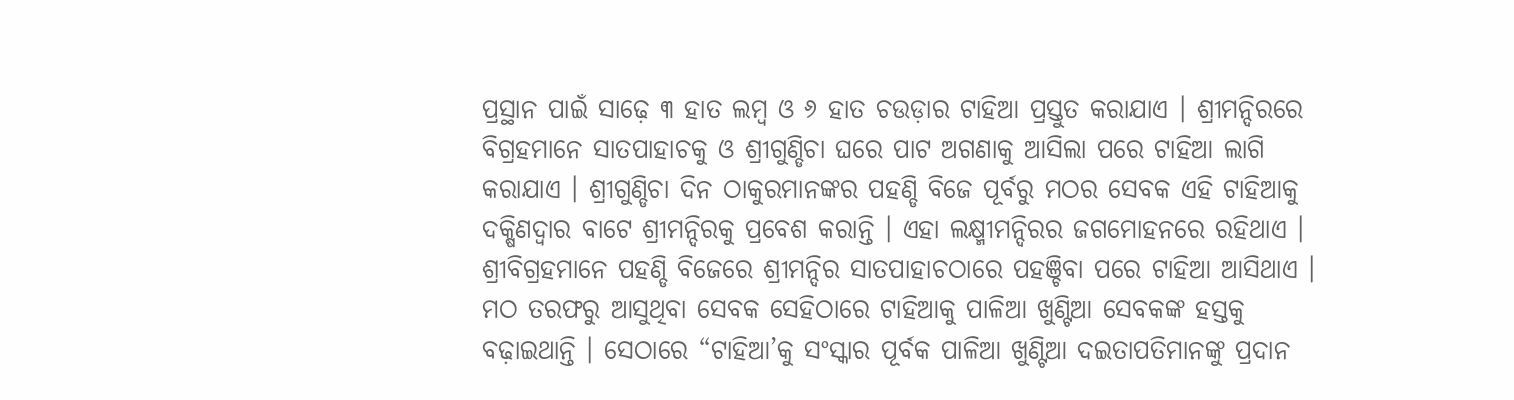ପ୍ରସ୍ଥାନ ପାଇଁ ସାଢ଼େ ୩ ହାତ ଲମ୍ବ ଓ ୬ ହାତ ଚଉଡ଼ାର ଟାହିଆ ପ୍ରସ୍ତୁତ କରାଯାଏ । ଶ୍ରୀମନ୍ଦିରରେ ବିଗ୍ରହମାନେ ସାତପାହାଚକୁ ଓ ଶ୍ରୀଗୁଣ୍ଡିଚା ଘରେ ପାଟ ଅଗଣାକୁ ଆସିଲା ପରେ ଟାହିଆ ଲାଗି କରାଯାଏ । ଶ୍ରୀଗୁଣ୍ଡିଚା ଦିନ ଠାକୁରମାନଙ୍କର ପହଣ୍ଡି ବିଜେ ପୂର୍ବରୁ ମଠର ସେବକ ଏହି ଟାହିଆକୁ ଦକ୍ଷିଣଦ୍ୱାର ବାଟେ ଶ୍ରୀମନ୍ଦିରକୁ ପ୍ରବେଶ କରାନ୍ତି । ଏହା ଲକ୍ଷ୍ମୀମନ୍ଦିରର ଜଗମୋହନରେ ରହିଥାଏ । ଶ୍ରୀବିଗ୍ରହମାନେ ପହଣ୍ଡି ବିଜେରେ ଶ୍ରୀମନ୍ଦିର ସାତପାହାଚଠାରେ ପହଞ୍ଚିବା ପରେ ଟାହିଆ ଆସିଥାଏ । ମଠ ତରଫରୁ ଆସୁଥିବା ସେବକ ସେହିଠାରେ ଟାହିଆକୁ ପାଳିଆ ଖୁଣ୍ଟିଆ ସେବକଙ୍କ ହସ୍ତକୁ ବଢ଼ାଇଥାନ୍ତି । ସେଠାରେ “ଟାହିଆ’କୁ ସଂସ୍କାର ପୂର୍ବକ ପାଳିଆ ଖୁଣ୍ଟିଆ ଦଇତାପତିମାନଙ୍କୁ ପ୍ରଦାନ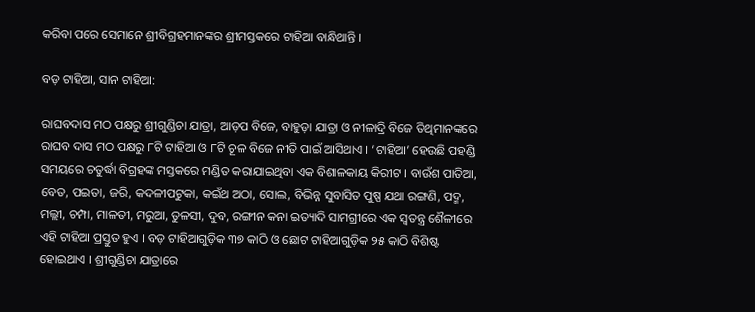କରିବା ପରେ ସେମାନେ ଶ୍ରୀବିଗ୍ରହମାନଙ୍କର ଶ୍ରୀମସ୍ତକରେ ଟାହିଆ ବାନ୍ଧିଥାନ୍ତି ।

ବଡ଼ ଟାହିଆ, ସାନ ଟାହିଆ:

ରାଘବଦାସ ମଠ ପକ୍ଷରୁ ଶ୍ରୀଗୁଣ୍ଡିଚା ଯାତ୍ରା, ଆଡ଼ପ ବିଜେ, ବାହୁଡ଼ା ଯାତ୍ରା ଓ ନୀଳାଦ୍ରି ବିଜେ ତିଥିମାନଙ୍କରେ ରାଘବ ଦାସ ମଠ ପକ୍ଷରୁ ୮ଟି ଟାହିଆ ଓ ୮ଟି ଚୂଳ ବିଜେ ନୀତି ପାଇଁ ଆସିଥାଏ । ‘ଟାହିଆ’ ହେଉଛି ପହଣ୍ଡି ସମୟରେ ଚତୁର୍ଦ୍ଧା ବିଗ୍ରହଙ୍କ ମସ୍ତକରେ ମଣ୍ଡିତ କରାଯାଇଥିବା ଏକ ବିଶାଳକାୟ କିରୀଟ । ବାଉଁଶ ପାତିଆ, ବେତ, ପଇତା, ଜରି, କଦଳୀପଟୁକା, କଇଁଥ ଅଠା, ସୋଲ, ବିଭିନ୍ନ ସୁବାସିତ ପୁଷ୍ପ ଯଥା ରଙ୍ଗଣି, ପଦ୍ମ, ମଲ୍ଲୀ, ଚମ୍ପା, ମାଳତୀ, ମରୁଆ, ତୁଳସୀ, ଦୁବ, ରଙ୍ଗୀନ କନା ଇତ୍ୟାଦି ସାମଗ୍ରୀରେ ଏକ ସ୍ୱତନ୍ତ୍ର ଶୈଳୀରେ ଏହି ଟାହିଆ ପ୍ରସ୍ତୁତ ହୁଏ । ବଡ଼ ଟାହିଆଗୁଡ଼ିକ ୩୭ କାଠି ଓ ଛୋଟ ଟାହିଆଗୁଡ଼ିକ ୨୫ କାଠି ବିଶିଷ୍ଟ ହୋଇଥାଏ । ଶ୍ରୀଗୁଣ୍ଡିଚା ଯାତ୍ରାରେ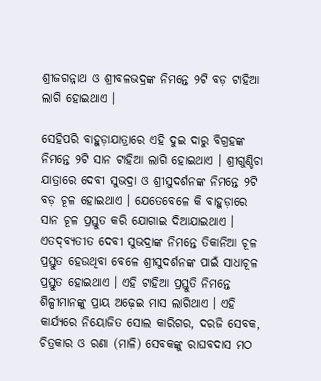ଶ୍ରୀଜଗନ୍ନାଥ ଓ ଶ୍ରୀବଳଭଦ୍ରଙ୍କ ନିମନ୍ତେ ୨ଟି ବଡ଼ ଟାହିଆ ଲାଗି ହୋଇଥାଏ ।

ସେହିପରି ବାହୁଡ଼ାଯାତ୍ରାରେ ଏହି ଦୁଇ ଦାରୁ ବିଗ୍ରହଙ୍କ ନିମନ୍ତେ ୨ଟି ସାନ ଟାହିଆ ଲାଗି ହୋଇଥାଏ । ଶ୍ରୀଗୁଣ୍ଡିଚା ଯାତ୍ରାରେ ଦେବୀ ସୁଭଦ୍ରା ଓ ଶ୍ରୀସୁଦର୍ଶନଙ୍କ ନିମନ୍ତେ ୨ଟି ବଡ଼ ଚୂଳ ହୋଇଥାଏ । ଯେତେବେଳେ କି ବାହୁଡ଼ାରେ ସାନ ଚୂଳ ପ୍ରସ୍ତୁତ କରି ଯୋଗାଇ ଦିଆଯାଇଥାଏ । ଏତଦ୍‌ବ୍ୟତୀତ ଦେବୀ ସୁଭଦ୍ରାଙ୍କ ନିମନ୍ତେ ତିକାନିଆ ଚୂଳ ପ୍ରସ୍ତୁତ ହେଉଥିବା ବେଳେ ଶ୍ରୀସୁଦର୍ଶନଙ୍କ ପାଇଁ ସାଧାଚୂଳ ପ୍ରସ୍ତୁତ ହୋଇଥାଏ । ଏହି ଟାହିଆ ପ୍ରସ୍ତୁତି ନିମନ୍ତେ ଶିଳ୍ପୀମାନଙ୍କୁ ପ୍ରାୟ ଅଢ଼େଇ ମାସ ଲାଗିଥାଏ । ଏହି କାର୍ଯ୍ୟରେ ନିୟୋଜିତ ସୋଲ କାରିଗର, ଦରଜି ସେବକ, ଚିତ୍ରକାର ଓ ରଣା (ମାଳି) ସେବକଙ୍କୁ ରାଘବଦାସ ମଠ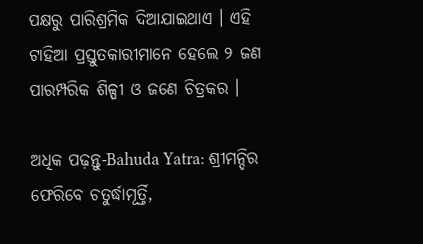ପକ୍ଷରୁ ପାରିଶ୍ରମିକ ଦିଆଯାଇଥାଏ । ଏହି ଟାହିଆ ପ୍ରସ୍ତୁତକାରୀମାନେ ହେଲେ ୨ ଜଣ ପାରମ୍ପରିକ ଶିଳ୍ପୀ ଓ ଜଣେ ଚିତ୍ରକର ।

ଅଧିକ ପଢ଼ନ୍ତୁ-Bahuda Yatra: ଶ୍ରୀମନ୍ଦିର ଫେରିବେ ଚତୁର୍ଦ୍ଧାମୂର୍ତ୍ତି,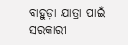ବାହୁଡ଼ା ଯାତ୍ରା ପାଇଁ ସରକାରୀ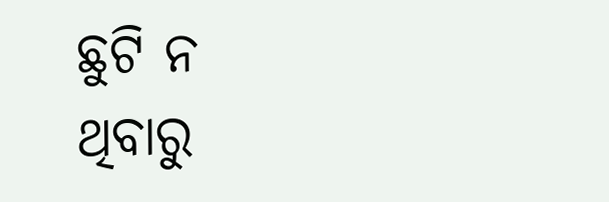ଛୁଟି ନ ଥିବାରୁ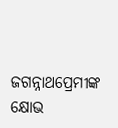ଜଗନ୍ନାଥପ୍ରେମୀଙ୍କ କ୍ଷୋଭ